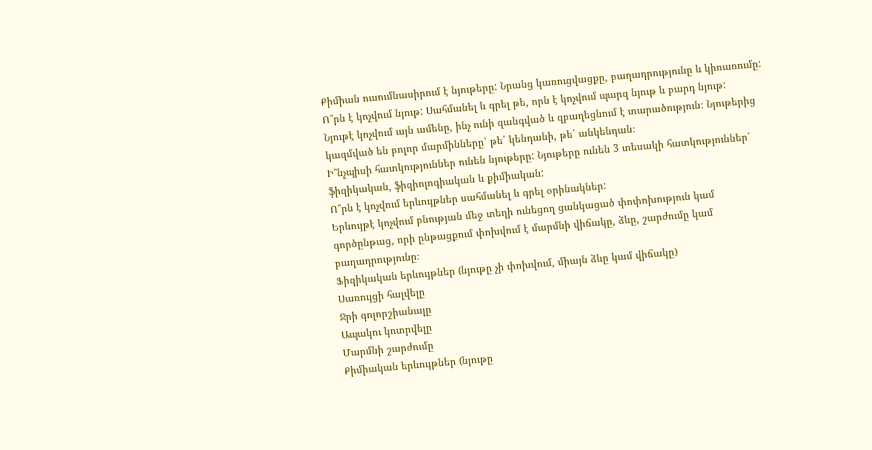Քիմիան ուսումնասիրում է նյութերը: Նրանց կառուցվացքը, բաղադրությունը և կիռառումը:
Ո՞րն է կոչվում նյութ: Սահմանել և գրել թե, որն է կոչվում պարզ նյութ և բարդ նյութ:
Նյութէ կոչվում այն ամենը, ինչ ունի զանգված և զբաղեցնում է տարածություն։ Նյութերից կազմված են բոլոր մարմինները՝ թե՛ կենդանի, թե՛ անկենդան։
Ի՞նչպիսի հատկություններ ունեն նյութերը: Նյութերը ունեն 3 տեսակի հատկություններ՝ ֆիզիկական, ֆիզիոլոգիական և քիմիական:
Ո՞րն է կոչվում երևույթներ սահմանել և գրել օրինակներ:
Երևույթէ կոչվում բնության մեջ տեղի ունեցող ցանկացած փոփոխություն կամ գործընթաց, որի ընթացքում փոխվում է մարմնի վիճակը, ձևը, շարժումը կամ բաղադրությունը։
Ֆիզիկական երևույթներ (նյութը չի փոխվում, միայն ձևը կամ վիճակը)
Սառույցի հալվելը
Ջրի գոլորշիանալը
Ապակու կոտրվելը
Մարմնի շարժումը
Քիմիական երևույթներ (նյութը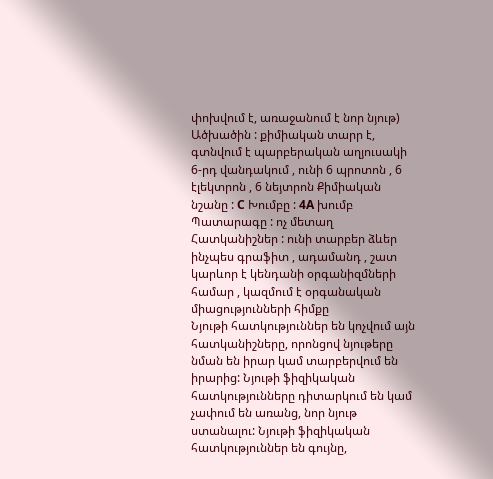փոխվում է, առաջանում է նոր նյութ)
Ածխածին : քիմիական տարր է, գտնվում է պարբերական աղյուսակի 6-րդ վանդակում , ունի 6 պրոտոն , 6 էլեկտրոն , 6 նեյտրոն Քիմիական նշանը : C Խումբը : 4A խումբ Պատարագը : ոչ մետաղ Հատկանիշներ : ունի տարբեր ձևեր ինչպես գրաֆիտ , ադամանդ , շատ կարևոր է կենդանի օրգանիզմների համար , կազմում է օրգանական միացությունների հիմքը
Նյութի հատկություններ են կոչվում այն հատկանիշները, որոնցով նյութերը նման են իրար կամ տարբերվում են իրարից: Նյութի ֆիզիկական հատկությունները դիտարկում են կամ չափում են առանց, նոր նյութ ստանալու: Նյութի ֆիզիկական հատկություններ են գույնը,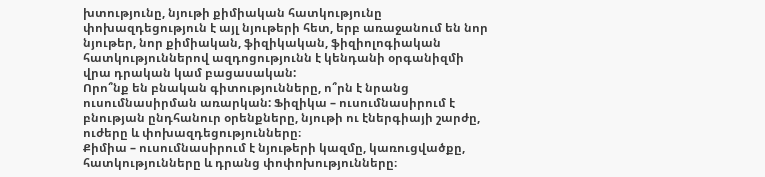խտությունը, նյութի քիմիական հատկությունը փոխազդեցություն է այլ նյութերի հետ, երբ առաջանում են նոր նյութեր, նոր քիմիական, ֆիզիկական, ֆիզիոլոգիական հատկություններով ազդոցությունն է կենդանի օրգանիզմի վրա դրական կամ բացասական:
Որո՞նք են բնական գիտությունները, ո՞րն է նրանց ուսումնասիրման առարկան: Ֆիզիկա – ուսումնասիրում է բնության ընդհանուր օրենքները, նյութի ու էներգիայի շարժը, ուժերը և փոխազդեցությունները։
Քիմիա – ուսումնասիրում է նյութերի կազմը, կառուցվածքը, հատկությունները և դրանց փոփոխությունները։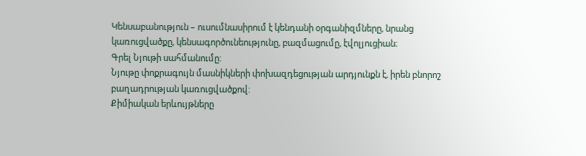Կենսաբանություն – ուսումնասիրում է կենդանի օրգանիզմները, նրանց կառուցվածքը, կենսագործունեությունը, բազմացումը, էվոլյուցիան։
Գրել Նյութի սահմանումը:
Նյութը փոքրագույն մասնիկների փոխազդեցության արդյունքն է, իրեն բնորոշ բաղադրության կառուցվածքով:
Քիմիական երևույթները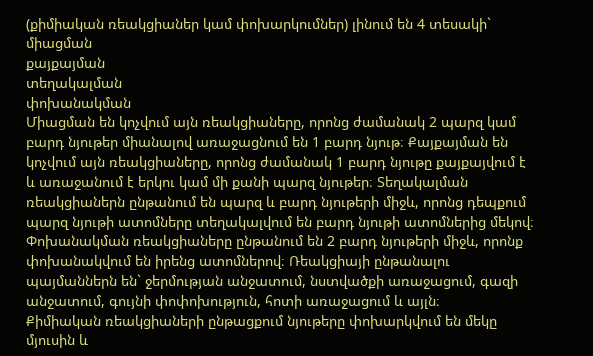(քիմիական ռեակցիաներ կամ փոխարկումներ) լինում են 4 տեսակի`
միացման
քայքայման
տեղակալման
փոխանակման
Միացման են կոչվում այն ռեակցիաները, որոնց ժամանակ 2 պարզ կամ բարդ նյութեր միանալով առաջացնում են 1 բարդ նյութ։ Քայքայման են կոչվում այն ռեակցիաները, որոնց ժամանակ 1 բարդ նյութը քայքայվում է և առաջանում է երկու կամ մի քանի պարզ նյութեր։ Տեղակալման ռեակցիաներն ընթանում են պարզ և բարդ նյութերի միջև, որոնց դեպքում պարզ նյութի ատոմները տեղակալվում են բարդ նյութի ատոմներից մեկով։ Փոխանակման ռեակցիաները ընթանում են 2 բարդ նյութերի միջև, որոնք փոխանակվում են իրենց ատոմներով։ Ռեակցիայի ընթանալու պայմաններն են` ջերմության անջատում, նստվածքի առաջացում, գազի անջատում, գույնի փոփոխություն, հոտի առաջացում և այլն։
Քիմիական ռեակցիաների ընթացքում նյութերը փոխարկվում են մեկը մյուսին և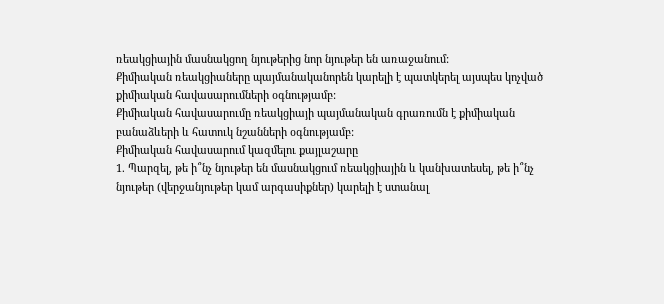ռեակցիային մասնակցող նյութերից նոր նյութեր են առաջանում:
Քիմիական ռեակցիաները պայմանականորեն կարելի է պատկերել այսպես կոչված քիմիական հավասարումների օգնությամբ:
Քիմիական հավասարումը ռեակցիայի պայմանական գրառումն է քիմիական բանաձևերի և հատուկ նշանների օգնությամբ:
Քիմիական հավասարում կազմելու քայլաշարը
1. Պարզել, թե ի՞նչ նյութեր են մասնակցում ռեակցիային և կանխատեսել, թե ի՞նչ նյութեր (վերջանյութեր կամ արգասիքներ) կարելի է ստանալ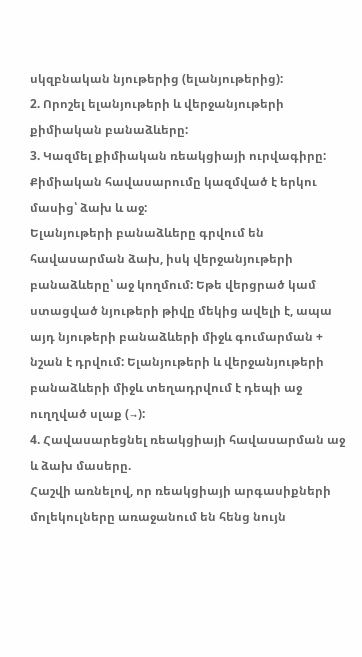սկզբնական նյութերից (ելանյութերից):
2. Որոշել ելանյութերի և վերջանյութերի քիմիական բանաձևերը:
3. Կազմել քիմիական ռեակցիայի ուրվագիրը:
Քիմիական հավասարումը կազմված է երկու մասից՝ ձախ և աջ:
Ելանյութերի բանաձևերը գրվում են հավասարման ձախ, իսկ վերջանյութերի բանաձևերը՝ աջ կողմում: Եթե վերցրած կամ ստացված նյութերի թիվը մեկից ավելի է, ապա այդ նյութերի բանաձևերի միջև գումարման + նշան է դրվում: Ելանյութերի և վերջանյութերի բանաձևերի միջև տեղադրվում է դեպի աջ ուղղված սլաք (→):
4. Հավասարեցնել ռեակցիայի հավասարման աջ և ձախ մասերը.
Հաշվի առնելով, որ ռեակցիայի արգասիքների մոլեկուլները առաջանում են հենց նույն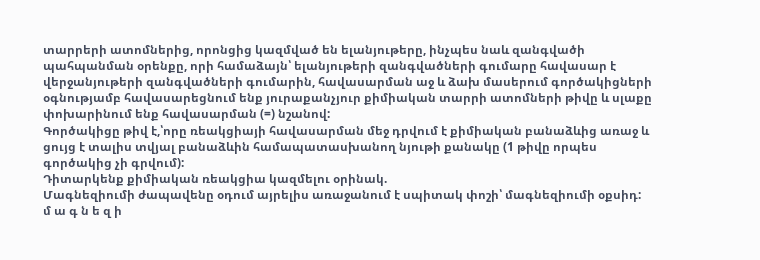տարրերի ատոմներից, որոնցից կազմված են ելանյութերը, ինչպես նաև զանգվածի պահպանման օրենքը, որի համաձայն՝ ելանյութերի զանգվածների գումարը հավասար է վերջանյութերի զանգվածների գումարին, հավասարման աջ և ձախ մասերում գործակիցների օգնությամբ հավասարեցնում ենք յուրաքանչյուր քիմիական տարրի ատոմների թիվը և սլաքը փոխարինում ենք հավասարման (=) նշանով:
Գործակիցը թիվ է,՝որը ռեակցիայի հավասարման մեջ դրվում է քիմիական բանաձևից առաջ և ցույց է տալիս տվյալ բանաձևին համապատասխանող նյութի քանակը (1 թիվը որպես գործակից չի գրվում):
Դիտարկենք քիմիական ռեակցիա կազմելու օրինակ.
Մագնեզիումի ժապավենը օդում այրելիս առաջանում է սպիտակ փոշի՝ մագնեզիումի օքսիդ:
մ ա գ ն ե զ ի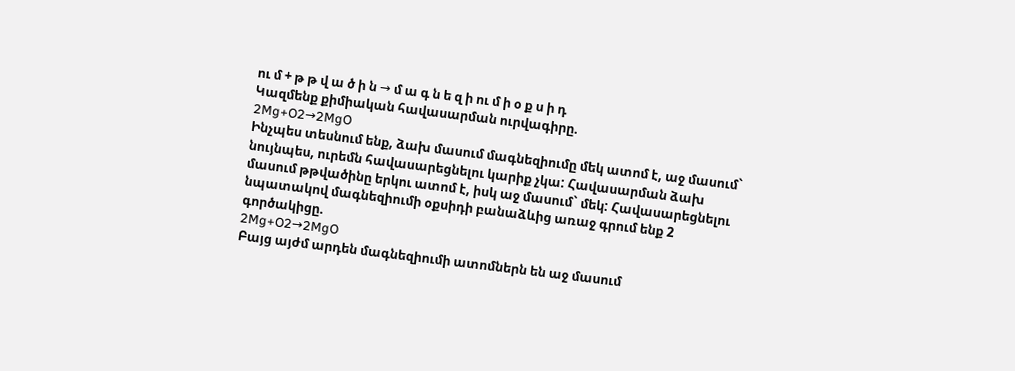ու մ + թ թ վ ա ծ ի ն → մ ա գ ն ե զ ի ու մ ի օ ք ս ի դ
Կազմենք քիմիական հավասարման ուրվագիրը.
2Mg+O2→2MgO
Ինչպես տեսնում ենք, ձախ մասում մագնեզիումը մեկ ատոմ է, աջ մասում` նույնպես, ուրեմն հավասարեցնելու կարիք չկա: Հավասարման ձախ մասում թթվածինը երկու ատոմ է, իսկ աջ մասում` մեկ: Հավասարեցնելու նպատակով մագնեզիումի օքսիդի բանաձևից առաջ գրում ենք 2 գործակիցը.
2Mg+O2→2MgO
Բայց այժմ արդեն մագնեզիումի ատոմներն են աջ մասում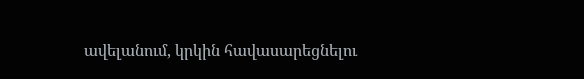ավելանում, կրկին հավասարեցնելու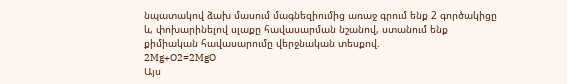նպատակով ձախ մասում մագնեզիումից առաջ գրում ենք 2 գործակիցը և, փոխարինելով սլաքը հավասարման նշանով, ստանում ենք քիմիական հավասարումը վերջնական տեսքով.
2Mg+O2=2MgO
Այս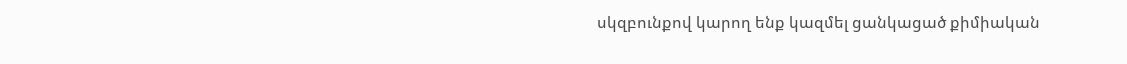սկզբունքով կարող ենք կազմել ցանկացած քիմիական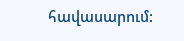հավասարում: